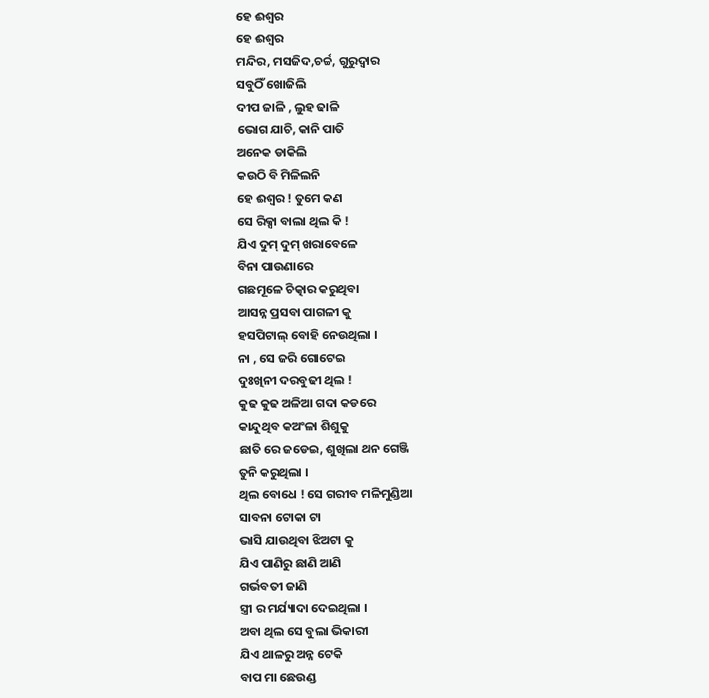ହେ ଈଶ୍ବର
ହେ ଈଶ୍ବର
ମନ୍ଦିର, ମସଜିଦ,ଚର୍ଚ୍ଚ, ଗୁରୁଦ୍ବାର
ସବୁଠିଁ ଖୋଜିଲି
ଦୀପ ଜାଳି , ଲୁହ ଢାଳି
ଭୋଗ ଯାଚି, କାନି ପାତି
ଅନେକ ଡାକିଲି
କଉଠି ବି ମିଳିଲନି
ହେ ଈଶ୍ବର ! ତୁମେ କଣ
ସେ ରିକ୍ସା ବାଲା ଥିଲ କି !
ଯିଏ ଦୁମ୍ ଦୁମ୍ ଖରାବେଳେ
ବିନା ପାଉଣାରେ
ଗଛମୂଳେ ଚିତ୍କାର କରୁଥିବା
ଆସନ୍ନ ପ୍ରସବା ପାଗଳୀ କୁ
ହସପିଟାଲ୍ ବୋହି ନେଉଥିଲା ।
ନା , ସେ ଜରି ଗୋଟେଇ
ଦୁଃଖିନୀ ଦରବୁଢୀ ଥିଲ !
କୁଢ କୁଢ ଅଳିଆ ଗଦା କଡରେ
କାନ୍ଦୁଥିବ କଅଂଳା ଶିଶୁକୁ
ଛାତି ରେ ଜଡେଇ, ଶୁଖିଲା ଥନ ଗେଞ୍ଜି
ତୁନି କରୁଥିଲା ।
ଥିଲ ବୋଧେ ! ସେ ଗରୀବ ମଳିମୁଣ୍ଡିଆ
ସାବନା ଟୋକା ଟା
ଭାସି ଯାଉଥିବା ଝିଅଟା କୁ
ଯିଏ ପାଣିରୁ ଛାଣି ଆଣି
ଗର୍ଭବତୀ ଜାଣି
ସ୍ତ୍ରୀ ର ମର୍ଯ୍ୟାଦା ଦେଇଥିଲା ।
ଅବା ଥିଲ ସେ ବୁଲା ଭିକାରୀ
ଯିଏ ଥାଳରୁ ଅନ୍ନ ଟେକି
ବାପ ମା ଛେଉଣ୍ଡ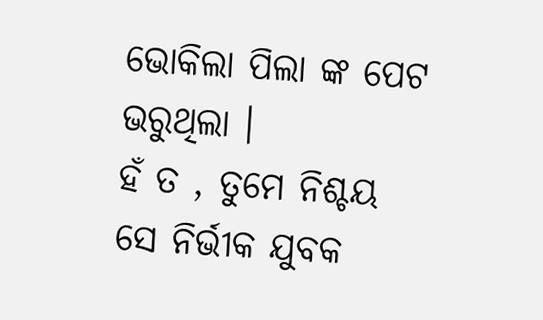ଭୋକିଲା ପିଲା ଙ୍କ ପେଟ ଭରୁଥିଲା ।
ହଁ ତ , ତୁମେ ନିଶ୍ଚୟ
ସେ ନିର୍ଭୀକ ଯୁବକ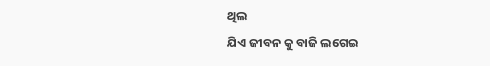ଥିଲ
ଯିଏ ଜୀବନ କୁ ବାଜି ଲଗେଇ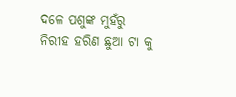ଦଳେ ପଶୁଙ୍କ ମୁହଁରୁ
ନିରୀହ ହରିଣ ଛୁଆ ଟା କୁ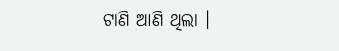ଟାଣି ଆଣି ଥିଲା ।